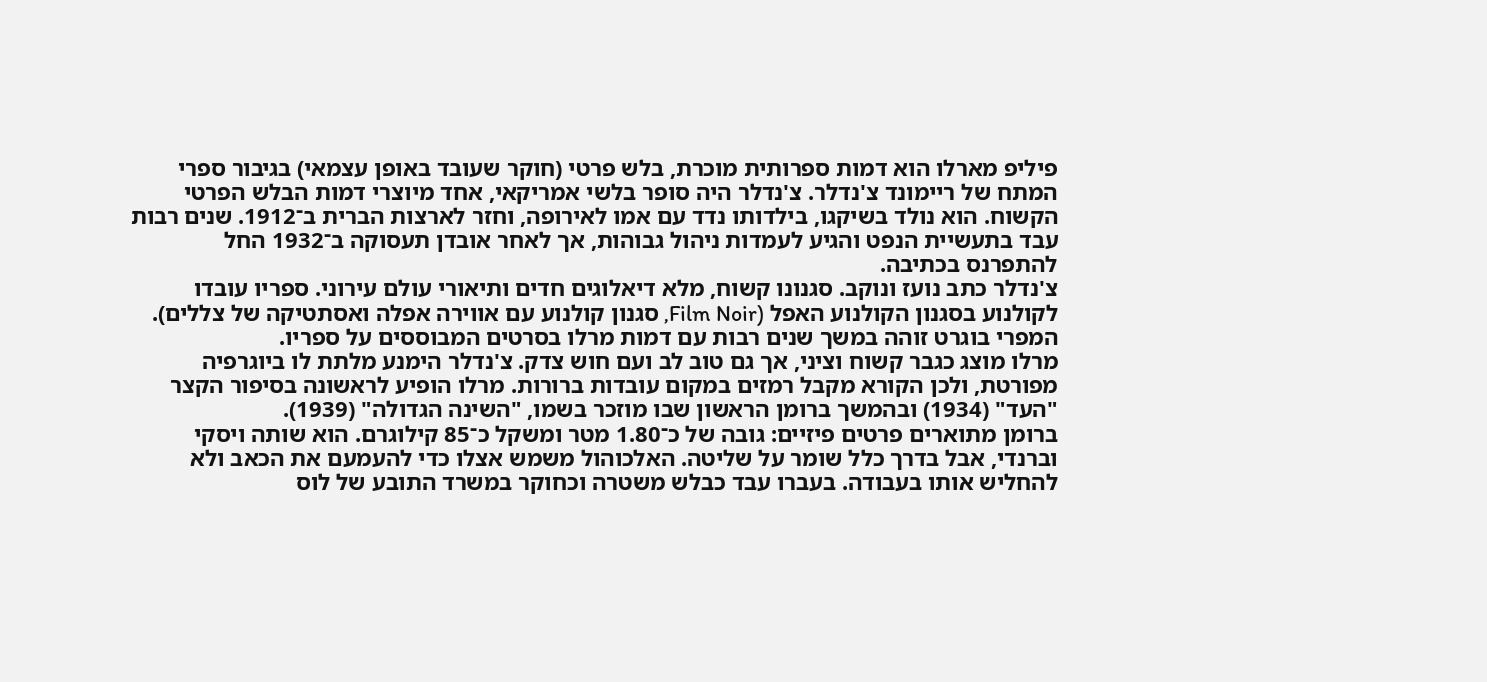פיליפ מארלו הוא דמות ספרותית מוכרת, בלש פרטי (חוקר שעובד באופן עצמאי) בגיבור ספרי המתח של ריימונד צ'נדלר. צ'נדלר היה סופר בלשי אמריקאי, אחד מיוצרי דמות הבלש הפרטי הקשוח. הוא נולד בשיקגו, בילדותו נדד עם אמו לאירופה, וחזר לארצות הברית ב־1912. שנים רבות עבד בתעשיית הנפט והגיע לעמדות ניהול גבוהות, אך לאחר אובדן תעסוקה ב־1932 החל להתפרנס בכתיבה.
צ'נדלר כתב נועז ונוקב. סגנונו קשוח, מלא דיאלוגים חדים ותיאורי עולם עירוני. ספריו עובדו לקולנוע בסגנון הקולנוע האפל (Film Noir, סגנון קולנוע עם אווירה אפלה ואסתטיקה של צללים). המפרי בוגרט זוהה במשך שנים רבות עם דמות מרלו בסרטים המבוססים על ספריו.
מרלו מוצג כגבר קשוח וציני, אך גם טוב לב ועם חוש צדק. צ'נדלר הימנע מלתת לו ביוגרפיה מפורטת, ולכן הקורא מקבל רמזים במקום עובדות ברורות. מרלו הופיע לראשונה בסיפור הקצר "העד" (1934) ובהמשך ברומן הראשון שבו מוזכר בשמו, "השינה הגדולה" (1939).
ברומן מתוארים פרטים פיזיים: גובה של כ־1.80 מטר ומשקל כ־85 קילוגרם. הוא שותה ויסקי וברנדי, אבל בדרך כלל שומר על שליטה. האלכוהול משמש אצלו כדי להעמעם את הכאב ולא להחליש אותו בעבודה. בעברו עבד כבלש משטרה וכחוקר במשרד התובע של לוס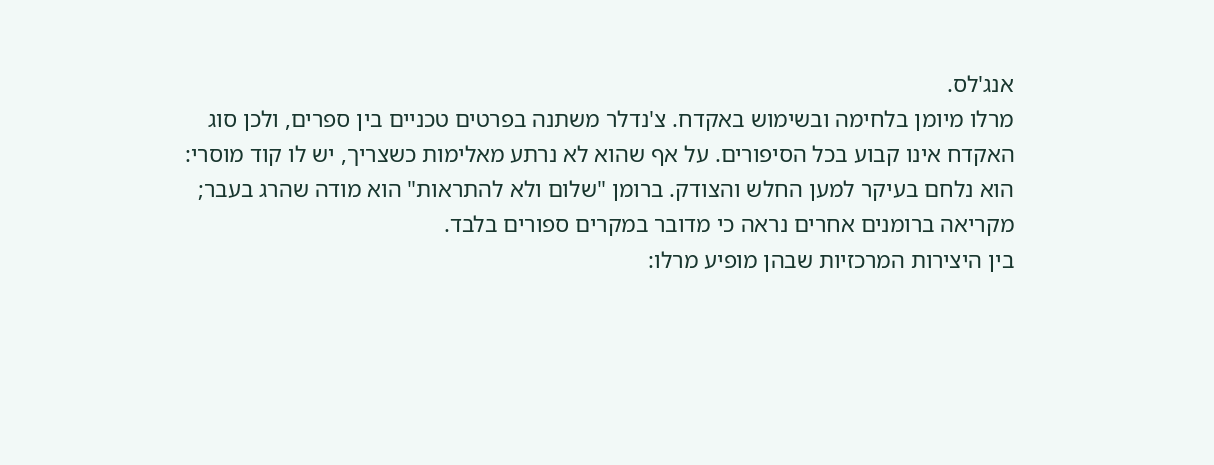אנג'לס.
מרלו מיומן בלחימה ובשימוש באקדח. צ'נדלר משתנה בפרטים טכניים בין ספרים, ולכן סוג האקדח אינו קבוע בכל הסיפורים. על אף שהוא לא נרתע מאלימות כשצריך, יש לו קוד מוסרי: הוא נלחם בעיקר למען החלש והצודק. ברומן "שלום ולא להתראות" הוא מודה שהרג בעבר; מקריאה ברומנים אחרים נראה כי מדובר במקרים ספורים בלבד.
בין היצירות המרכזיות שבהן מופיע מרלו: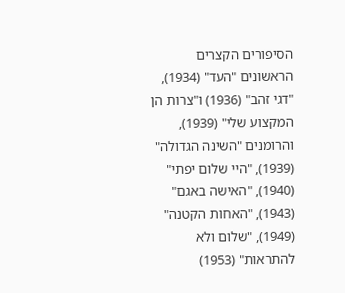הסיפורים הקצרים הראשונים "העד" (1934), "דגי זהב" (1936) ו"צרות הן המקצוע שלי" (1939), והרומנים "השינה הגדולה" (1939), "היי שלום יפתי" (1940), "האישה באגם" (1943), "האחות הקטנה" (1949), "שלום ולא להתראות" (1953)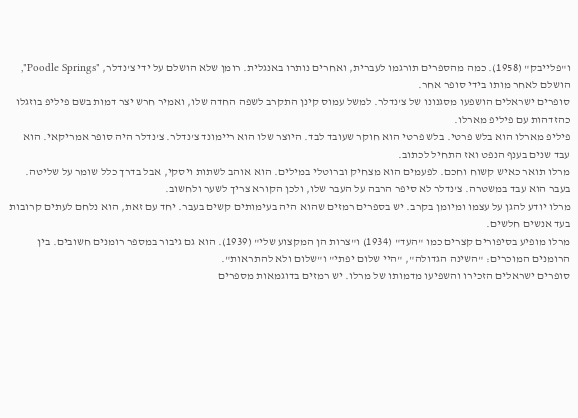ו"פלייבק" (1958). כמה מהספרים תורגמו לעברית, ואחרים נותרו באנגלית. רומן שלא הושלם על ידי צ'נדלר, "Poodle Springs", הושלם לאחר מותו בידי סופר אחר.
סופרים ישראלים הושפעו מסגנונו של צ'נדלר. למשל עמוס קינן התקרב לשפה החדה שלו, ואמיר חרש יצר דמות בשם פיליפ בוזגלו כהזדהות עם פיליפ מארלו.
פיליפ מארלו הוא בלש פרטי. בלש פרטי הוא חוקר שעובד לבד. היוצר שלו הוא ריימונד צ'נדלר. צ'נדלר היה סופר אמריקאי. הוא עבד שנים בענף הנפט ואז התחיל לכתוב.
מרלו תואר כאיש קשוח וחכם. לפעמים הוא מצחיק וברוטלי במילים. הוא אוהב לשתות ויסקי, אבל בדרך כלל שומר על שליטה. בעבר הוא עבד במשטרה. צ'נדלר לא סיפר הרבה על העבר שלו, ולכן הקורא צריך לשער ולחשוב.
מרלו יודע להגן על עצמו ומיומן בקרב. יש בספרים רמזים שהוא היה בעימותים קשים בעבר. יחד עם זאת, הוא נלחם לעתים קרובות בעד אנשים חלשים.
מרלו מופיע בסיפורים קצרים כמו "העד" (1934) ו"צרות הן המקצוע שלי" (1939). הוא גם גיבור במספר רומנים חשובים. בין הרומנים המוכרים: "השינה הגדולה", "היי שלום יפתי" ו"שלום ולא להתראות".
סופרים ישראלים הזכירו והשפיעו מדמותו של מרלו. יש רמזים בדוגמאות מספרים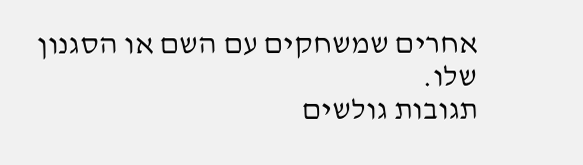אחרים שמשחקים עם השם או הסגנון שלו.
תגובות גולשים